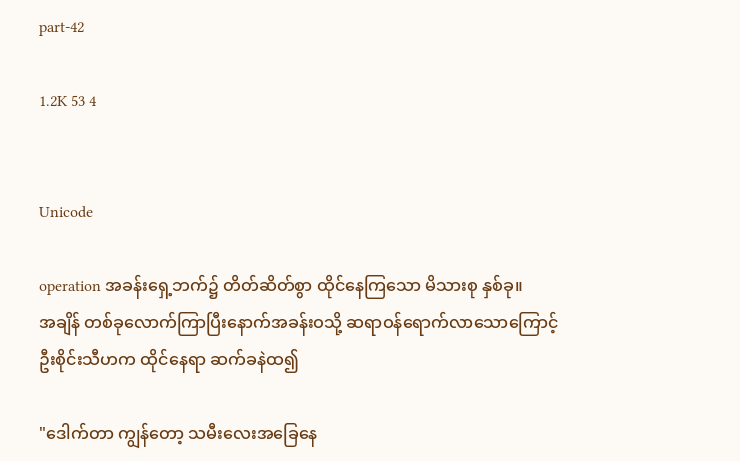part-42

1.2K 53 4


Unicode

operation အခန်းရှေ့ဘက်၌ တိတ်ဆိတ်စွာ ထိုင်နေကြသော မိသားစု နှစ်ခု။
အချိန် တစ်ခုလောက်ကြာပြီးနောက်အခန်းဝသို့ ဆရာဝန်ရောက်လာသောကြောင့်
ဦးစိုင်းသီဟက ထိုင်နေရာ ဆက်ခနဲထ၍

"ဒေါက်တာ ကျွန်တော့ သမီးလေးအခြေနေ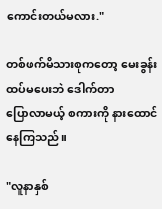ကောင်းတယ်မလား."

တစ်ဖက်မိသားစုကတော့ မေးခွန်းထပ်‌မပေးဘဲ ဒေါက်တာ
ပြောလာမယ့် စကားကို နားထောင်နေကြသည်။

"လူနာနှစ်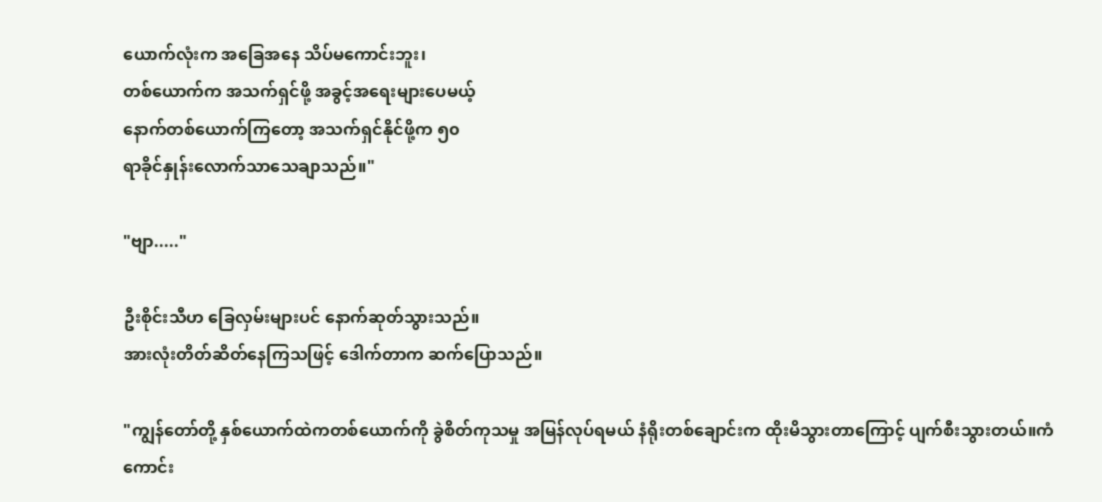ယောက်လုံးက အခြေအနေ သိပ်မကောင်းဘူး၊
တစ်ယောက်က အသက်ရှင်ဖို့ အခွင့်အရေးများပေမယ့်
နောက်တစ်ယောက်ကြတော့ အသက်ရှင်နိုင်ဖို့က ၅၀
ရာခိုင်နှုန်းလောက်သာသေချာသည်။"

"ဗျာ....."

ဦးစိုင်းသီဟ ခြေလှမ်းများပင် နောက်ဆုတ်သွားသည်။
အားလုံးတိတ်ဆိတ်နေကြသဖြင့် ဒေါက်တာက ဆက်ပြောသည်။

"ကျွန်တော်တို့ နှစ်ယောက်ထဲကတစ်ယောက်ကို ခွဲစိတ်ကုသမှု အမြန်လုပ်ရမယ် နံရိုးတစ်ချောင်းက ထိုးမိသွားတာကြောင့် ပျက်စီးသွားတယ်။ကံကောင်း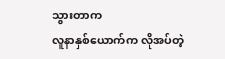သွားတာက
လူနာနှစ်ယောက်က လိုအပ်တဲ့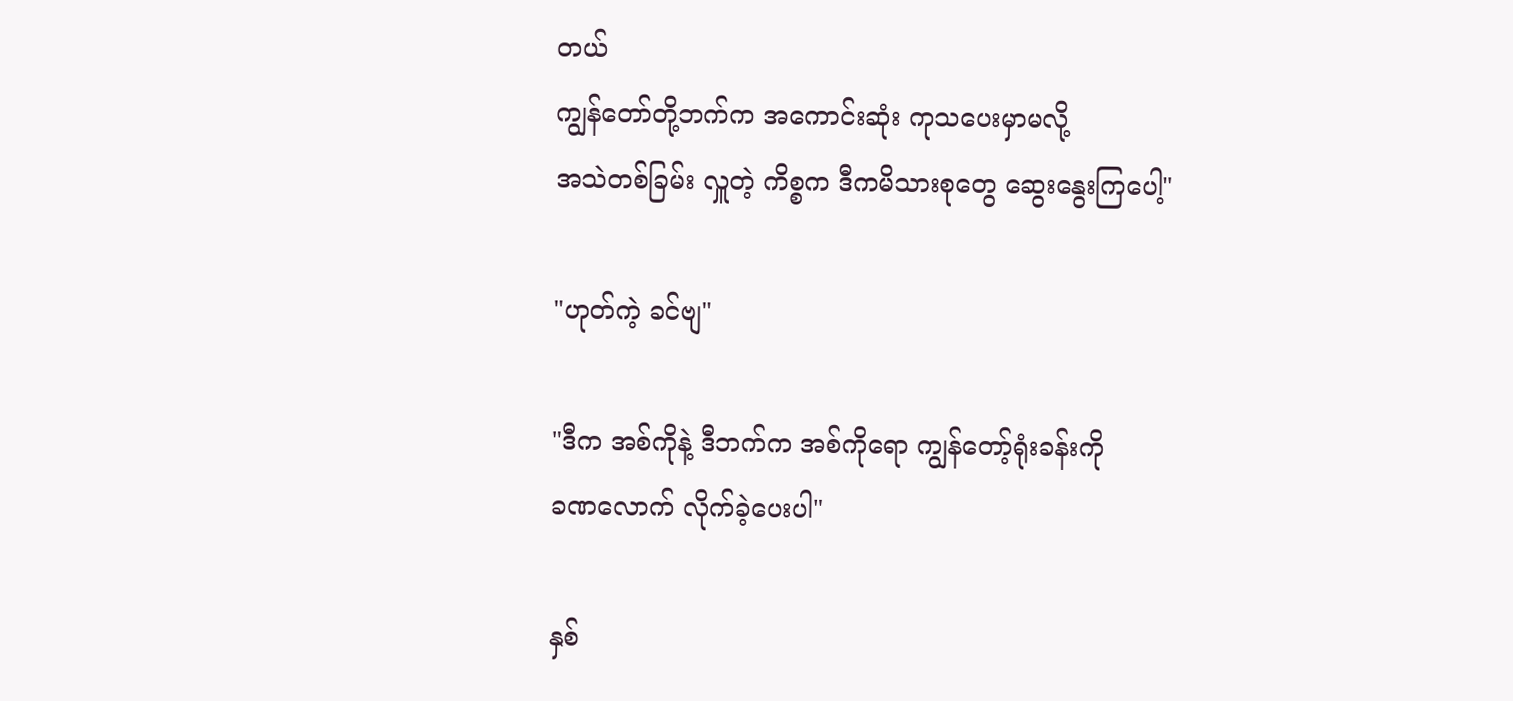တယ်
ကျွန်တော်တို့ဘက်က အကောင်းဆုံး ကုသပေးမှာမလို့
အသဲတစ်ခြမ်း လှူတဲ့ ကိစ္စက ဒီကမိသားစုတွေ ဆွေးနွေးကြပေါ့"

"ဟုတ်ကဲ့ ခင်ဗျ"

"ဒီက အစ်ကိုနဲ့ ဒီဘက်က အစ်ကိုရော ကျွန်တော့်ရုံးခန်းကို
ခဏလောက် လိုက်ခဲ့ပေးပါ"

နှစ်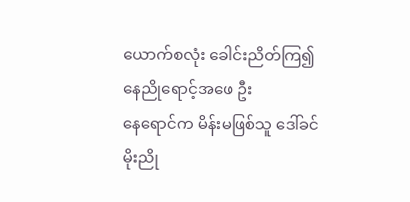ယောက်စလုံး ခေါင်းညိတ်ကြ၍ နေညိုရောင့်အဖေ ဦး
နေရောင်က မိန်းမဖြစ်သူ ဒေါ်ခင်မိုးညို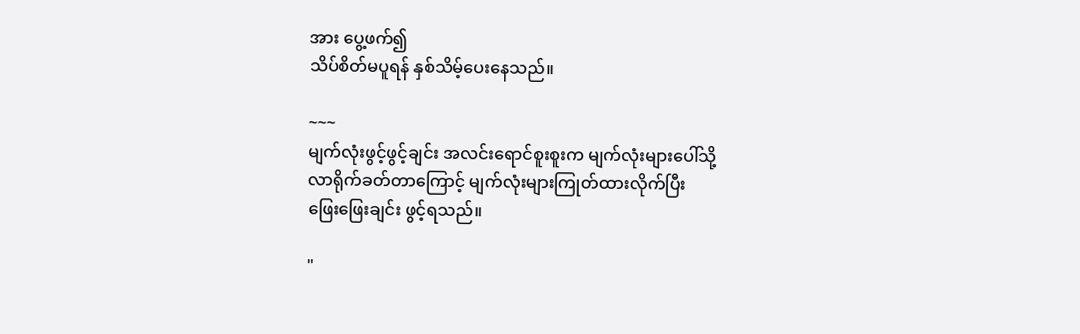အား ပွေ့ဖက်၍
သိပ်စိတ်မပူရန် နှစ်သိမ့်ပေးနေသည်။

~~~
မျက်လုံးဖွင့်ဖွင့်ချင်း အလင်းရောင်စူးစူးက မျက်လုံးများပေါ်သို့
လာရိုက်ခတ်တာကြောင့် မျက်လုံးများကြုတ်ထားလိုက်ပြီး
ဖြေးဖြေးချင်း ဖွင့်ရသည်။

"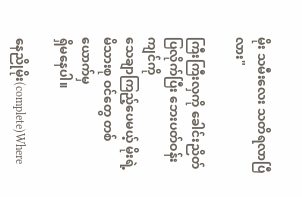မိုး သမီးလေး သတိရလာပြီလား"

ကြီးကြီးလှကို ခေါင်းညိတ်ပြလိုက်ပြီး ဘေးပတ်ဝန်းကျင်ကို
သေချာကြည့်ပေမယ့် မိုးရဲ့ မိသားစု ဝင်တွေ တစ်ယောက်မှ
ရှိမနေပါ။

နေညိုမိုး(complete)Where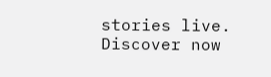stories live. Discover now